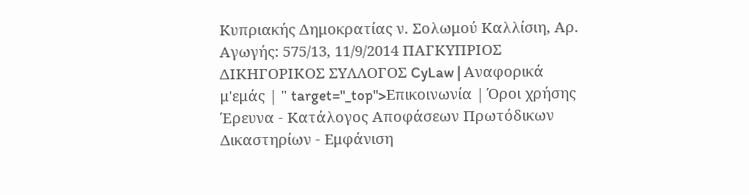Κυπριακής Δημοκρατίας ν. Σολωμού Καλλίσιη, Αρ. Αγωγής: 575/13, 11/9/2014 ΠΑΓΚΥΠΡΙΟΣ ΔΙΚΗΓΟΡΙΚΟΣ ΣΥΛΛΟΓΟΣ CyLaw | Αναφορικά μ'εμάς | " target="_top">Επικοινωνία | Όροι χρήσης Έρευνα - Κατάλογος Αποφάσεων Πρωτόδικων Δικαστηρίων - Εμφάνιση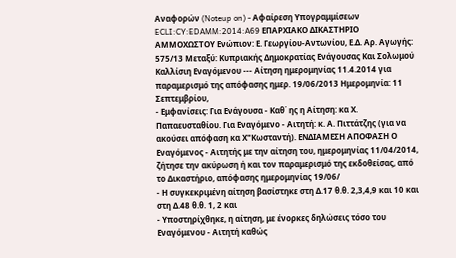Αναφορών (Noteup on) - Αφαίρεση Υπογραμμίσεων ECLI:CY:EDAMM:2014:A69 ΕΠΑΡΧΙΑΚΟ ΔΙΚΑΣΤΗΡΙΟ ΑΜΜΟΧΩΣΤΟΥ Ενώπιον: Ε. Γεωργίου-Αντωνίου, Ε.Δ. Αρ. Αγωγής: 575/13 Μεταξύ: Κυπριακής Δημοκρατίας Ενάγουσας Και Σολωμού Καλλίσιη Εναγόμενου --- Αίτηση ημερομηνίας 11.4.2014 για παραμερισμό της απόφασης ημερ. 19/06/2013 Ημερομηνία: 11 Σεπτεμβρίου,
- Εμφανίσεις: Για Ενάγουσα - Καθ΄ ης η Αίτηση: κα Χ. Παπαευσταθίου. Για Εναγόμενο - Αιτητή: κ. Α. Πιττάτζης (για να ακούσει απόφαση κα Χ"Κωσταντή). ΕΝΔΙΑΜΕΣΗ ΑΠΟΦΑΣΗ Ο Εναγόμενος - Αιτητής με την αίτηση του, ημερομηνίας 11/04/2014, ζήτησε την ακύρωση ή και τον παραμερισμό της εκδοθείσας, από το Δικαστήριο, απόφασης ημερομηνίας 19/06/
- Η συγκεκριμένη αίτηση βασίστηκε στη Δ.17 θ.θ. 2,3,4,9 και 10 και στη Δ.48 θ.θ. 1, 2 και
- Υποστηρίχθηκε, η αίτηση, με ένορκες δηλώσεις τόσο του Εναγόμενου - Αιτητή καθώς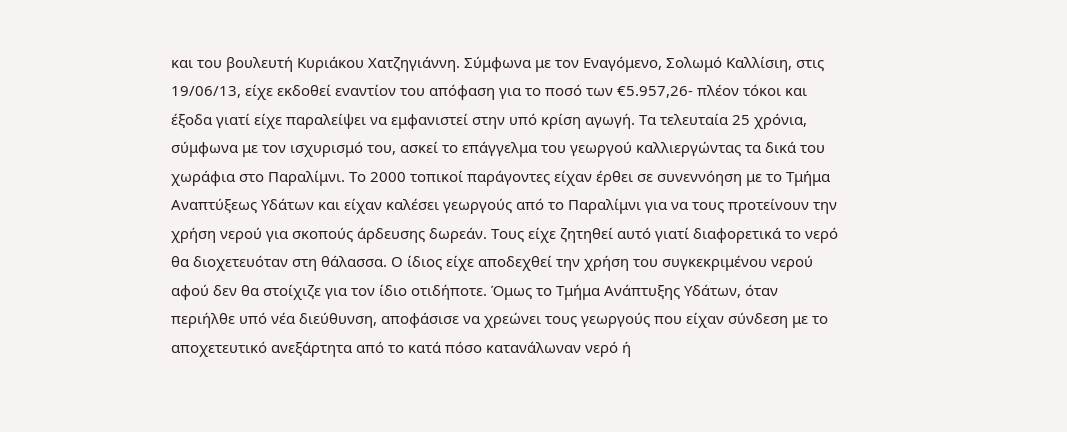και του βουλευτή Κυριάκου Χατζηγιάννη. Σύμφωνα με τον Εναγόμενο, Σολωμό Καλλίσιη, στις 19/06/13, είχε εκδοθεί εναντίον του απόφαση για το ποσό των €5.957,26- πλέον τόκοι και έξοδα γιατί είχε παραλείψει να εμφανιστεί στην υπό κρίση αγωγή. Τα τελευταία 25 χρόνια, σύμφωνα με τον ισχυρισμό του, ασκεί το επάγγελμα του γεωργού καλλιεργώντας τα δικά του χωράφια στο Παραλίμνι. Το 2000 τοπικοί παράγοντες είχαν έρθει σε συνεννόηση με το Τμήμα Αναπτύξεως Υδάτων και είχαν καλέσει γεωργούς από το Παραλίμνι για να τους προτείνουν την χρήση νερού για σκοπούς άρδευσης δωρεάν. Τους είχε ζητηθεί αυτό γιατί διαφορετικά το νερό θα διοχετευόταν στη θάλασσα. Ο ίδιος είχε αποδεχθεί την χρήση του συγκεκριμένου νερού αφού δεν θα στοίχιζε για τον ίδιο οτιδήποτε. Όμως το Τμήμα Ανάπτυξης Υδάτων, όταν περιήλθε υπό νέα διεύθυνση, αποφάσισε να χρεώνει τους γεωργούς που είχαν σύνδεση με το αποχετευτικό ανεξάρτητα από το κατά πόσο κατανάλωναν νερό ή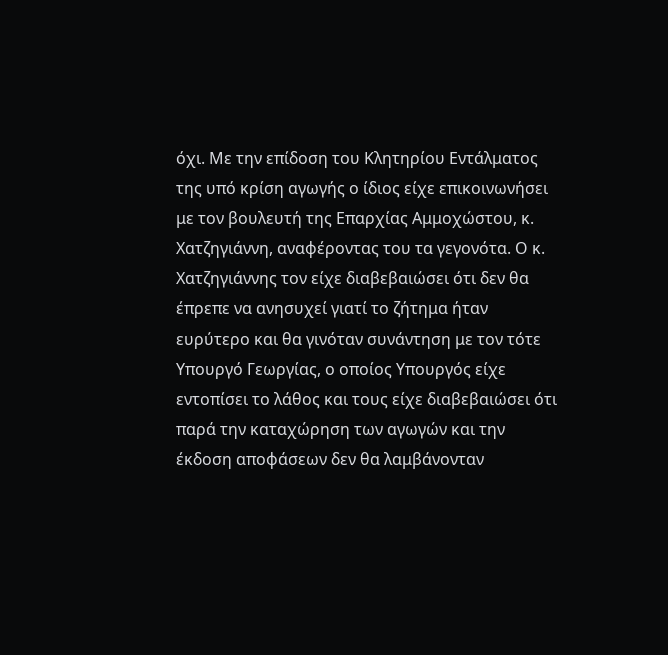όχι. Με την επίδοση του Κλητηρίου Εντάλματος της υπό κρίση αγωγής ο ίδιος είχε επικοινωνήσει με τον βουλευτή της Επαρχίας Αμμοχώστου, κ. Χατζηγιάννη, αναφέροντας του τα γεγονότα. Ο κ. Χατζηγιάννης τον είχε διαβεβαιώσει ότι δεν θα έπρεπε να ανησυχεί γιατί το ζήτημα ήταν ευρύτερο και θα γινόταν συνάντηση με τον τότε Υπουργό Γεωργίας, ο οποίος Υπουργός είχε εντοπίσει το λάθος και τους είχε διαβεβαιώσει ότι παρά την καταχώρηση των αγωγών και την έκδοση αποφάσεων δεν θα λαμβάνονταν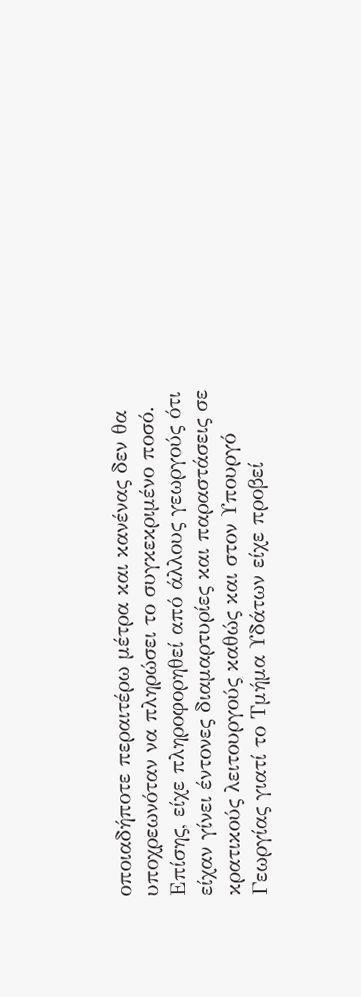οποιαδήποτε περαιτέρω μέτρα και κανένας δεν θα υποχρεωνόταν να πληρώσει το συγκεκριμένο ποσό. Επίσης, είχε πληροφορηθεί από άλλους γεωργούς ότι είχαν γίνει έντονες διαμαρτυρίες και παραστάσεις σε κρατικούς λειτουργούς καθώς και στον Υπουργό Γεωργίας γιατί το Τμήμα Υδάτων είχε προβεί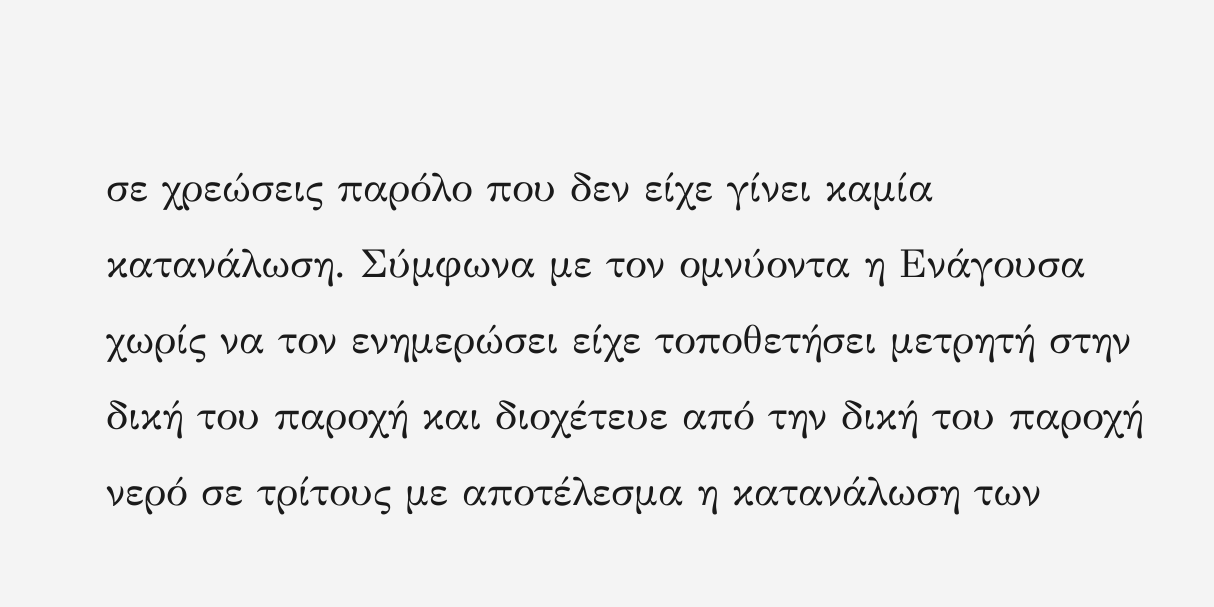σε χρεώσεις παρόλο που δεν είχε γίνει καμία κατανάλωση. Σύμφωνα με τον ομνύοντα η Ενάγουσα χωρίς να τον ενημερώσει είχε τοποθετήσει μετρητή στην δική του παροχή και διοχέτευε από την δική του παροχή νερό σε τρίτους με αποτέλεσμα η κατανάλωση των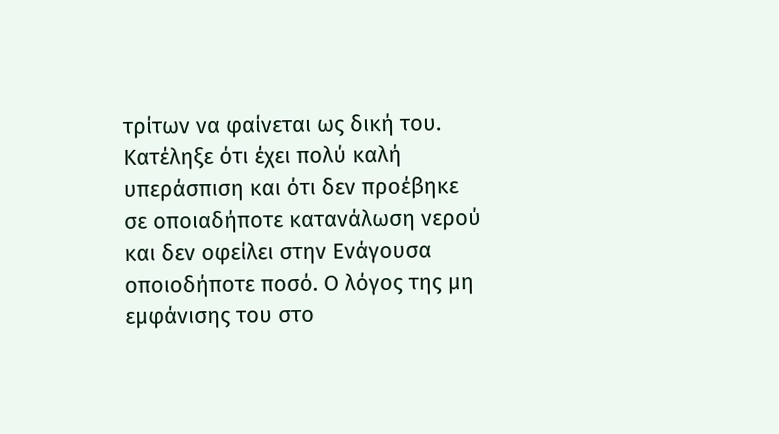τρίτων να φαίνεται ως δική του. Κατέληξε ότι έχει πολύ καλή υπεράσπιση και ότι δεν προέβηκε σε οποιαδήποτε κατανάλωση νερού και δεν οφείλει στην Ενάγουσα οποιοδήποτε ποσό. Ο λόγος της μη εμφάνισης του στο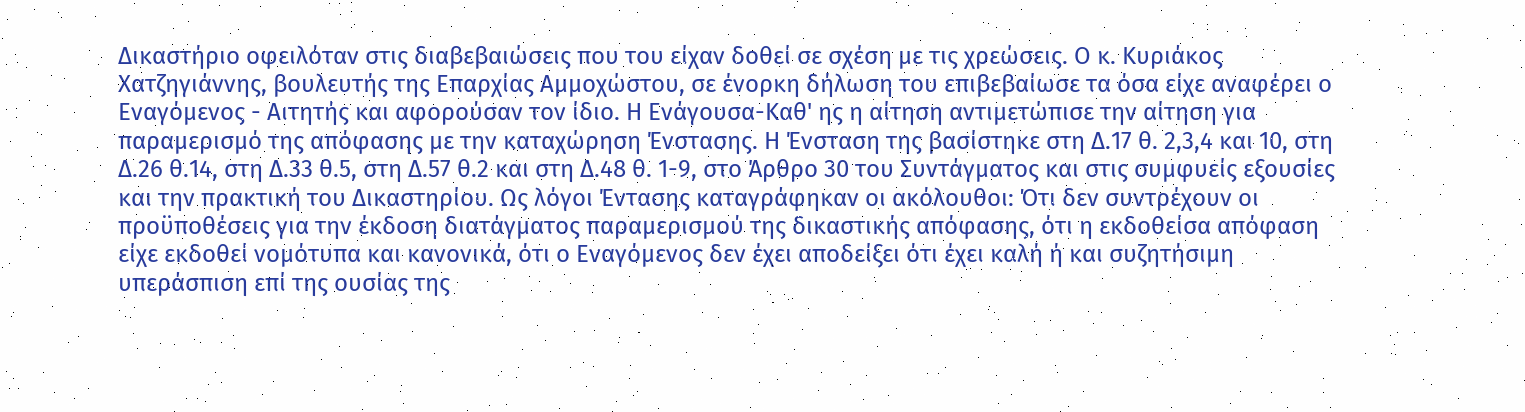Δικαστήριο οφειλόταν στις διαβεβαιώσεις που του είχαν δοθεί σε σχέση με τις χρεώσεις. Ο κ. Κυριάκος Χατζηγιάννης, βουλευτής της Επαρχίας Αμμοχώστου, σε ένορκη δήλωση του επιβεβαίωσε τα όσα είχε αναφέρει ο Εναγόμενος - Αιτητής και αφορούσαν τον ίδιο. Η Ενάγουσα-Καθ' ης η αίτηση αντιμετώπισε την αίτηση για παραμερισμό της απόφασης με την καταχώρηση Ένστασης. Η Ένσταση της βασίστηκε στη Δ.17 θ. 2,3,4 και 10, στη Δ.26 θ.14, στη Δ.33 θ.5, στη Δ.57 θ.2 και στη Δ.48 θ. 1-9, στο Άρθρο 30 του Συντάγματος και στις συμφυείς εξουσίες και την πρακτική του Δικαστηρίου. Ως λόγοι Έντασης καταγράφηκαν οι ακόλουθοι: Ότι δεν συντρέχουν οι προϋποθέσεις για την έκδοση διατάγματος παραμερισμού της δικαστικής απόφασης, ότι η εκδοθείσα απόφαση είχε εκδοθεί νομότυπα και κανονικά, ότι ο Εναγόμενος δεν έχει αποδείξει ότι έχει καλή ή και συζητήσιμη υπεράσπιση επί της ουσίας της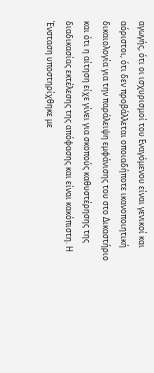αγωγής, ότι οι ισχυρισμοί του Εναγόμενου είναι γενικοί και αόριστοι, ότι δεν προβάλλεται οποιαδήποτε ικανοποιητική δικαιολογία για την παράλειψη εμφάνισης του στο Δικαστήριο και ότι η αίτηση είχε γίνει για σκοπούς καθυστέρησης της διαδικασίας εκτέλεσης της απόφασης και είναι κακόπιστη. Η Ένσταση υποστηρίχθηκε με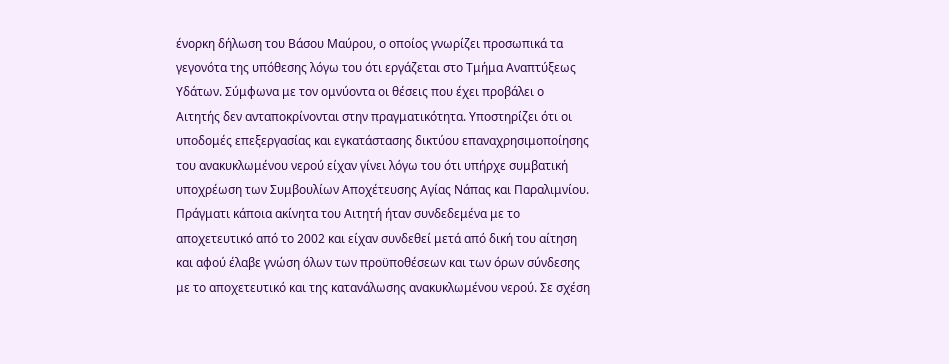ένορκη δήλωση του Βάσου Μαύρου, ο οποίος γνωρίζει προσωπικά τα γεγονότα της υπόθεσης λόγω του ότι εργάζεται στο Τμήμα Αναπτύξεως Υδάτων. Σύμφωνα με τον ομνύοντα οι θέσεις που έχει προβάλει ο Αιτητής δεν ανταποκρίνονται στην πραγματικότητα. Υποστηρίζει ότι οι υποδομές επεξεργασίας και εγκατάστασης δικτύου επαναχρησιμοποίησης του ανακυκλωμένου νερού είχαν γίνει λόγω του ότι υπήρχε συμβατική υποχρέωση των Συμβουλίων Αποχέτευσης Αγίας Νάπας και Παραλιμνίου. Πράγματι κάποια ακίνητα του Αιτητή ήταν συνδεδεμένα με το αποχετευτικό από το 2002 και είχαν συνδεθεί μετά από δική του αίτηση και αφού έλαβε γνώση όλων των προϋποθέσεων και των όρων σύνδεσης με το αποχετευτικό και της κατανάλωσης ανακυκλωμένου νερού. Σε σχέση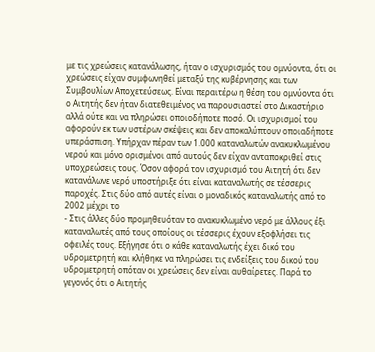με τις χρεώσεις κατανάλωσης, ήταν ο ισχυρισμός του ομνύοντα, ότι οι χρεώσεις είχαν συμφωνηθεί μεταξύ της κυβέρνησης και των Συμβουλίων Αποχετεύσεως. Είναι περαιτέρω η θέση του ομνύοντα ότι ο Αιτητής δεν ήταν διατεθειμένος να παρουσιαστεί στο Δικαστήριο αλλά ούτε και να πληρώσει οποιοδήποτε ποσό. Οι ισχυρισμοί του αφορούν εκ των υστέρων σκέψεις και δεν αποκαλύπτουν οποιαδήποτε υπεράσπιση. Υπήρχαν πέραν των 1.000 καταναλωτών ανακυκλωμένου νερού και μόνο ορισμένοι από αυτούς δεν είχαν ανταποκριθεί στις υποχρεώσεις τους. Όσον αφορά τον ισχυρισμό του Αιτητή ότι δεν κατανάλωνε νερό υποστήριξε ότι είναι καταναλωτής σε τέσσερις παροχές. Στις δύο από αυτές είναι ο μοναδικός καταναλωτής από το 2002 μέχρι το
- Στις άλλες δύο προμηθευόταν το ανακυκλωμένο νερό με άλλους έξι καταναλωτές από τους οποίους οι τέσσερις έχουν εξοφλήσει τις οφειλές τους. Εξήγησε ότι ο κάθε καταναλωτής έχει δικό του υδρομετρητή και κλήθηκε να πληρώσει τις ενδείξεις του δικού του υδρομετρητή οπόταν οι χρεώσεις δεν είναι αυθαίρετες. Παρά το γεγονός ότι ο Αιτητής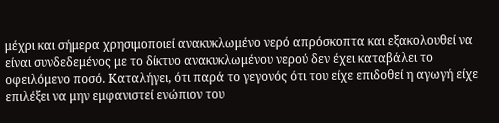μέχρι και σήμερα χρησιμοποιεί ανακυκλωμένο νερό απρόσκοπτα και εξακολουθεί να είναι συνδεδεμένος με το δίκτυο ανακυκλωμένου νερού δεν έχει καταβάλει το οφειλόμενο ποσό. Καταλήγει, ότι παρά το γεγονός ότι του είχε επιδοθεί η αγωγή είχε επιλέξει να μην εμφανιστεί ενώπιον του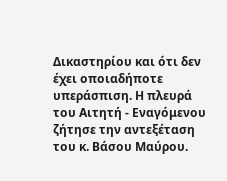Δικαστηρίου και ότι δεν έχει οποιαδήποτε υπεράσπιση. Η πλευρά του Αιτητή - Εναγόμενου ζήτησε την αντεξέταση του κ. Βάσου Μαύρου.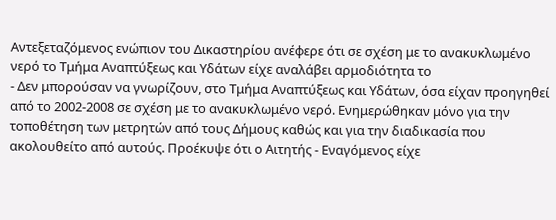Αντεξεταζόμενος ενώπιον του Δικαστηρίου ανέφερε ότι σε σχέση με το ανακυκλωμένο νερό το Τμήμα Αναπτύξεως και Υδάτων είχε αναλάβει αρμοδιότητα το
- Δεν μπορούσαν να γνωρίζουν, στο Τμήμα Αναπτύξεως και Υδάτων, όσα είχαν προηγηθεί από το 2002-2008 σε σχέση με το ανακυκλωμένο νερό. Ενημερώθηκαν μόνο για την τοποθέτηση των μετρητών από τους Δήμους καθώς και για την διαδικασία που ακολουθείτο από αυτούς. Προέκυψε ότι ο Αιτητής - Εναγόμενος είχε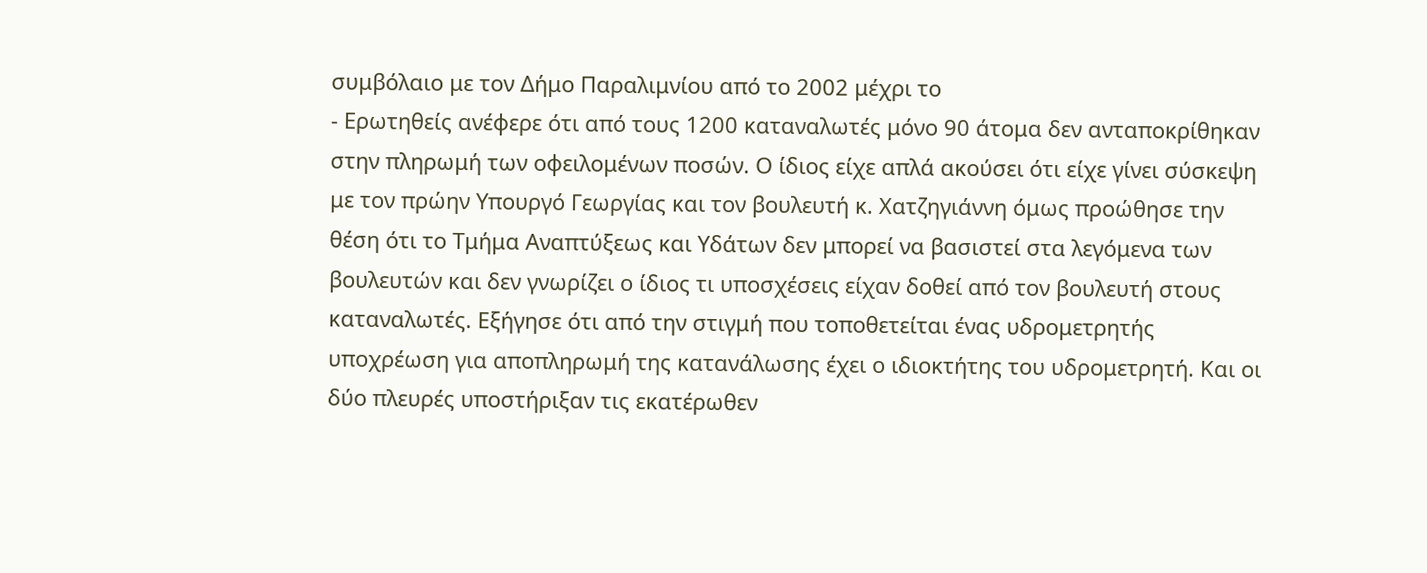συμβόλαιο με τον Δήμο Παραλιμνίου από το 2002 μέχρι το
- Ερωτηθείς ανέφερε ότι από τους 1200 καταναλωτές μόνο 90 άτομα δεν ανταποκρίθηκαν στην πληρωμή των οφειλομένων ποσών. Ο ίδιος είχε απλά ακούσει ότι είχε γίνει σύσκεψη με τον πρώην Υπουργό Γεωργίας και τον βουλευτή κ. Χατζηγιάννη όμως προώθησε την θέση ότι το Τμήμα Αναπτύξεως και Υδάτων δεν μπορεί να βασιστεί στα λεγόμενα των βουλευτών και δεν γνωρίζει ο ίδιος τι υποσχέσεις είχαν δοθεί από τον βουλευτή στους καταναλωτές. Εξήγησε ότι από την στιγμή που τοποθετείται ένας υδρομετρητής υποχρέωση για αποπληρωμή της κατανάλωσης έχει ο ιδιοκτήτης του υδρομετρητή. Και οι δύο πλευρές υποστήριξαν τις εκατέρωθεν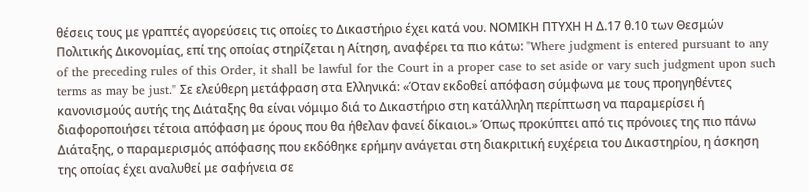θέσεις τους με γραπτές αγορεύσεις τις οποίες το Δικαστήριο έχει κατά νου. ΝΟΜΙΚΗ ΠΤΥΧΗ Η Δ.17 θ.10 των Θεσμών Πολιτικής Δικονομίας, επί της οποίας στηρίζεται η Αίτηση, αναφέρει τα πιο κάτω: "Where judgment is entered pursuant to any of the preceding rules of this Order, it shall be lawful for the Court in a proper case to set aside or vary such judgment upon such terms as may be just." Σε ελεύθερη μετάφραση στα Ελληνικά: «Όταν εκδοθεί απόφαση σύμφωνα με τους προηγηθέντες κανονισμούς αυτής της Διάταξης θα είναι νόμιμο διά το Δικαστήριο στη κατάλληλη περίπτωση να παραμερίσει ή διαφοροποιήσει τέτοια απόφαση με όρους που θα ήθελαν φανεί δίκαιοι.» Όπως προκύπτει από τις πρόνοιες της πιο πάνω Διάταξης, ο παραμερισμός απόφασης που εκδόθηκε ερήμην ανάγεται στη διακριτική ευχέρεια του Δικαστηρίου, η άσκηση της οποίας έχει αναλυθεί με σαφήνεια σε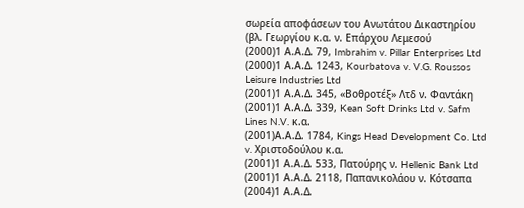σωρεία αποφάσεων του Ανωτάτου Δικαστηρίου (βλ. Γεωργίου κ.α. ν. Επάρχου Λεμεσού
(2000)1 Α.Α.Δ. 79, Imbrahim v. Pillar Enterprises Ltd
(2000)1 Α.Α.Δ. 1243, Kourbatova v. V.G. Roussos Leisure Industries Ltd
(2001)1 Α.Α.Δ. 345, «Βοθροτέξ» Λτδ ν. Φαντάκη
(2001)1 Α.Α.Δ. 339, Kean Soft Drinks Ltd v. Safm Lines N.V. κ.α.
(2001)Α.Α.Δ. 1784, Kings Head Development Co. Ltd v. Χριστοδούλου κ.α.
(2001)1 Α.Α.Δ. 533, Πατούρης ν. Hellenic Bank Ltd
(2001)1 Α.Α.Δ. 2118, Παπανικολάου ν. Κότσαπα
(2004)1 Α.Α.Δ.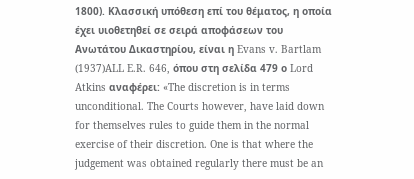1800). Κλασσική υπόθεση επί του θέματος, η οποία έχει υιοθετηθεί σε σειρά αποφάσεων του Ανωτάτου Δικαστηρίου, είναι η Evans v. Bartlam
(1937)ALL E.R. 646, όπου στη σελίδα 479 ο Lord Atkins αναφέρει: «The discretion is in terms unconditional. The Courts however, have laid down for themselves rules to guide them in the normal exercise of their discretion. One is that where the judgement was obtained regularly there must be an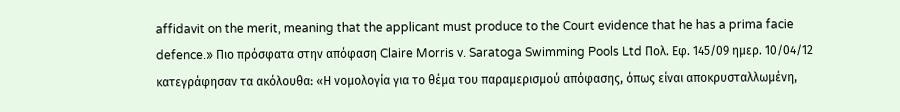affidavit on the merit, meaning that the applicant must produce to the Court evidence that he has a prima facie defence.» Πιο πρόσφατα στην απόφαση Claire Morris v. Saratoga Swimming Pools Ltd Πολ. Εφ. 145/09 ημερ. 10/04/12 κατεγράφησαν τα ακόλουθα: «Η νομολογία για το θέμα του παραμερισμού απόφασης, όπως είναι αποκρυσταλλωμένη,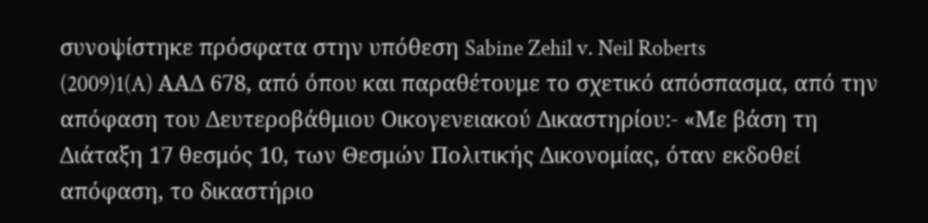συνοψίστηκε πρόσφατα στην υπόθεση Sabine Zehil v. Neil Roberts
(2009)1(A) ΑΑΔ 678, από όπου και παραθέτουμε το σχετικό απόσπασμα, από την απόφαση του Δευτεροβάθμιου Οικογενειακού Δικαστηρίου:- «Με βάση τη Διάταξη 17 θεσμός 10, των Θεσμών Πολιτικής Δικονομίας, όταν εκδοθεί απόφαση, το δικαστήριο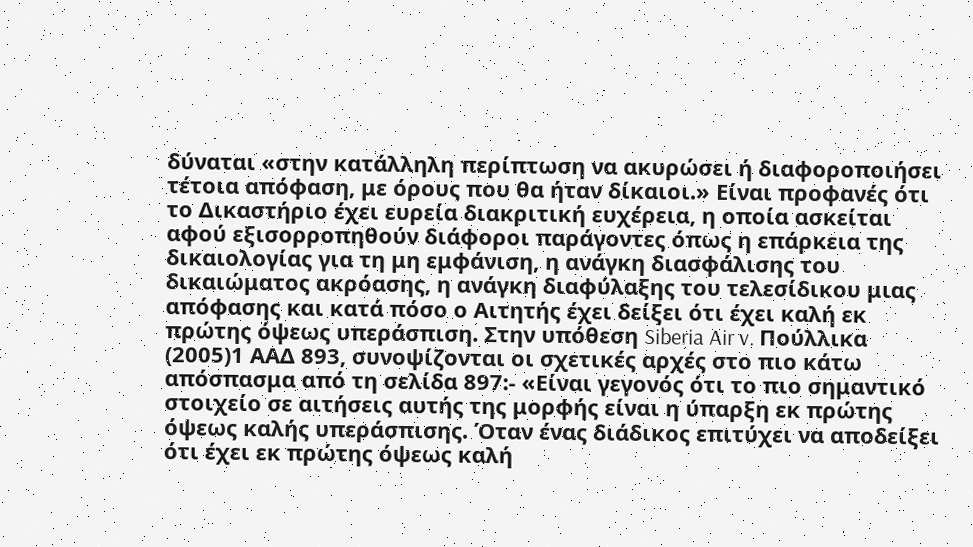δύναται «στην κατάλληλη περίπτωση να ακυρώσει ή διαφοροποιήσει τέτοια απόφαση, με όρους που θα ήταν δίκαιοι.» Είναι προφανές ότι το Δικαστήριο έχει ευρεία διακριτική ευχέρεια, η οποία ασκείται αφού εξισορροπηθούν διάφοροι παράγοντες όπως η επάρκεια της δικαιολογίας για τη μη εμφάνιση, η ανάγκη διασφάλισης του δικαιώματος ακρόασης, η ανάγκη διαφύλαξης του τελεσίδικου μιας απόφασης και κατά πόσο ο Αιτητής έχει δείξει ότι έχει καλή εκ πρώτης όψεως υπεράσπιση. Στην υπόθεση Siberia Air v. Πούλλικα
(2005)1 ΑΑΔ 893, συνοψίζονται οι σχετικές αρχές στο πιο κάτω απόσπασμα από τη σελίδα 897:- «Είναι γεγονός ότι το πιο σημαντικό στοιχείο σε αιτήσεις αυτής της μορφής είναι η ύπαρξη εκ πρώτης όψεως καλής υπεράσπισης. Όταν ένας διάδικος επιτύχει να αποδείξει ότι έχει εκ πρώτης όψεως καλή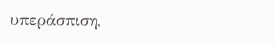υπεράσπιση,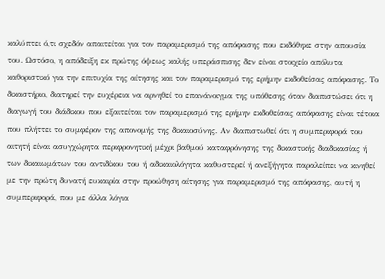καλύπτει ό,τι σχεδόν απαιτείται για τον παραμερισμό της απόφασης που εκδόθηκε στην απουσία του. Ωστόσο, η απόδειξη εκ πρώτης όψεως καλής υπεράσπισης δεν είναι στοιχείο απόλυτα καθοριστικό για την επιτυχία της αίτησης και τον παραμερισμό της ερήμην εκδοθείσας απόφασης. Το δικαστήριο, διατηρεί την ευχέρεια να αρνηθεί το επανάνοιγμα της υπόθεσης όταν διαπιστώσει ότι η διαγωγή του διάδικου που εξαιτείται τον παραμερισμό της ερήμην εκδοθείσας απόφασης είναι τέτοια που πλήττει το συμφέρον της απονομής της δικαιοσύνης. Αν διαπιστωθεί ότι η συμπεριφορά του αιτητή είναι ασυγχώρητα περιφρονητική μέχρι βαθμού καταφρόνησης της δικαστικής διαδικασίας ή των δικαιωμάτων του αντιδίκου του ή αδικαιολόγητα καθυστερεί ή ανεξήγητα παραλείπει να κινηθεί με την πρώτη δυνατή ευκαιρία στην προώθηση αίτησης για παραμερισμό της απόφασης, αυτή η συμπεριφορά, που με άλλα λόγια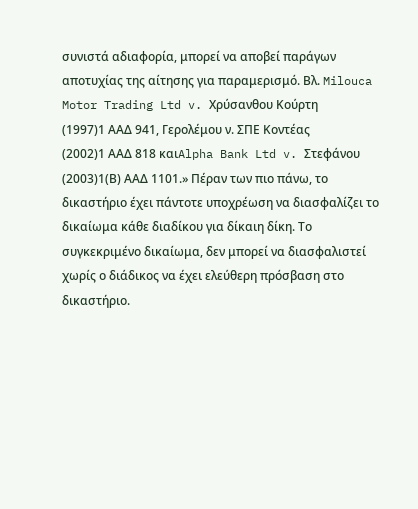συνιστά αδιαφορία, μπορεί να αποβεί παράγων αποτυχίας της αίτησης για παραμερισμό. Βλ. Milouca Motor Trading Ltd v. Χρύσανθου Κούρτη
(1997)1 ΑΑΔ 941, Γερολέμου ν. ΣΠΕ Κοντέας
(2002)1 ΑΑΔ 818 καιAlpha Bank Ltd v. Στεφάνου
(2003)1(Β) ΑΑΔ 1101.» Πέραν των πιο πάνω, το δικαστήριο έχει πάντοτε υποχρέωση να διασφαλίζει το δικαίωμα κάθε διαδίκου για δίκαιη δίκη. Το συγκεκριμένο δικαίωμα, δεν μπορεί να διασφαλιστεί χωρίς ο διάδικος να έχει ελεύθερη πρόσβαση στο δικαστήριο.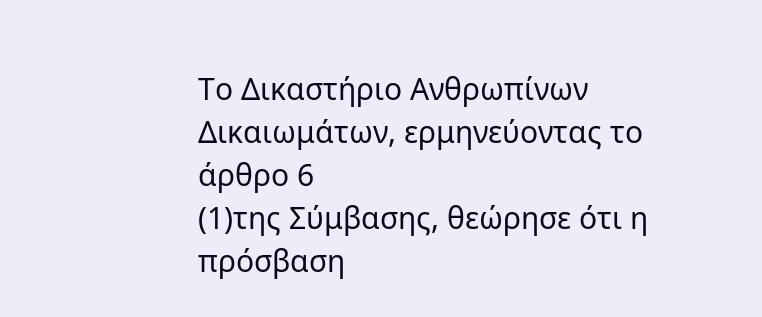Το Δικαστήριο Ανθρωπίνων Δικαιωμάτων, ερμηνεύοντας το άρθρο 6
(1)της Σύμβασης, θεώρησε ότι η πρόσβαση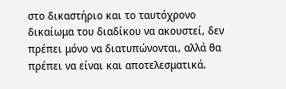στο δικαστήριο και το ταυτόχρονο δικαίωμα του διαδίκου να ακουστεί, δεν πρέπει μόνο να διατυπώνονται, αλλά θα πρέπει να είναι και αποτελεσματικά.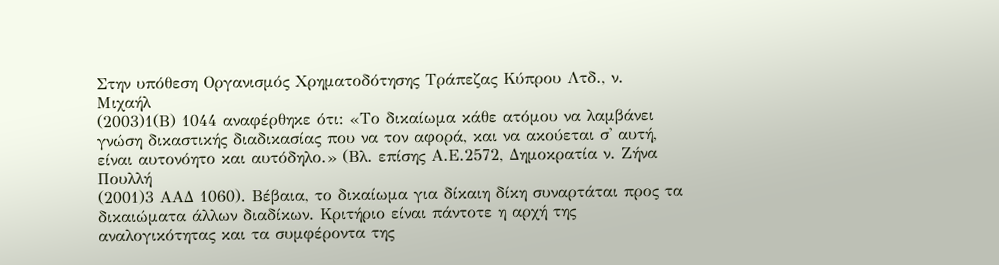Στην υπόθεση Οργανισμός Χρηματοδότησης Τράπεζας Κύπρου Λτδ., ν. Μιχαήλ
(2003)1(Β) 1044 αναφέρθηκε ότι: «Το δικαίωμα κάθε ατόμου να λαμβάνει γνώση δικαστικής διαδικασίας που να τον αφορά, και να ακούεται σ' αυτή, είναι αυτονόητο και αυτόδηλο.» (Βλ. επίσης Α.Ε.2572, Δημοκρατία ν. Ζήνα Πουλλή
(2001)3 ΑΑΔ 1060). Βέβαια, το δικαίωμα για δίκαιη δίκη συναρτάται προς τα δικαιώματα άλλων διαδίκων. Κριτήριο είναι πάντοτε η αρχή της αναλογικότητας και τα συμφέροντα της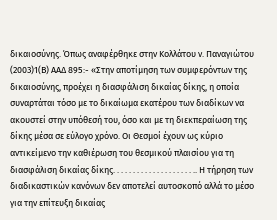δικαιοσύνης. Όπως αναφέρθηκε στην Κολλάτου ν. Παναγιώτου
(2003)1(Β) ΑΑΔ 895:- «Στην αποτίμηση των συμφερόντων της δικαιοσύνης, προέχει η διασφάλιση δικαίας δίκης, η οποία συναρτάται τόσο με το δικαίωμα εκατέρου των διαδίκων να ακουστεί στην υπόθεσή του, όσο και με τη διεκπεραίωση της δίκης μέσα σε εύλογο χρόνο. Οι Θεσμοί έχουν ως κύριο αντικείμενο την καθιέρωση του θεσμικού πλαισίου για τη διασφάλιση δικαίας δίκης. . . . . . . . . . . . . . . . . . . . .. Η τήρηση των διαδικαστικών κανόνων δεν αποτελεί αυτοσκοπό αλλά το μέσο για την επίτευξη δικαίας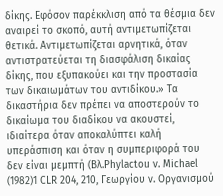δίκης. Εφόσον παρέκκλιση από τα θέσμια δεν αναιρεί το σκοπό, αυτή αντιμετωπίζεται θετικά. Αντιμετωπίζεται αρνητικά, όταν αντιστρατεύεται τη διασφάλιση δικαίας δίκης, που εξυπακούει και την προστασία των δικαιωμάτων του αντιδίκου.» Τα δικαστήρια δεν πρέπει να αποστερούν το δικαίωμα του διαδίκου να ακουστεί, ιδιαίτερα όταν αποκαλύπτει καλή υπεράσπιση και όταν η συμπεριφορά του δεν είναι μεμπτή (Βλ.Phylactou v. Michael
(1982)1 CLR 204, 210, Γεωργίου ν. Οργανισμού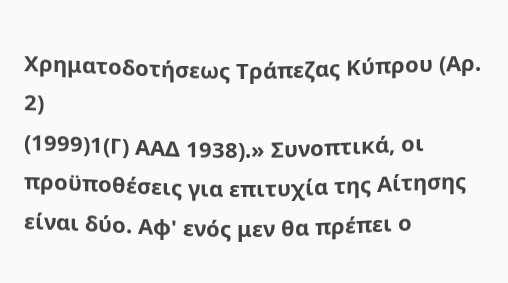Χρηματοδοτήσεως Τράπεζας Κύπρου (Αρ. 2)
(1999)1(Γ) ΑΑΔ 1938).» Συνοπτικά, οι προϋποθέσεις για επιτυχία της Αίτησης είναι δύο. Αφ' ενός μεν θα πρέπει ο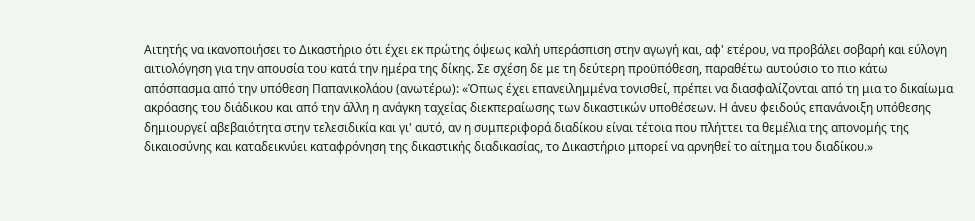Αιτητής να ικανοποιήσει το Δικαστήριο ότι έχει εκ πρώτης όψεως καλή υπεράσπιση στην αγωγή και, αφ' ετέρου, να προβάλει σοβαρή και εύλογη αιτιολόγηση για την απουσία του κατά την ημέρα της δίκης. Σε σχέση δε με τη δεύτερη προϋπόθεση, παραθέτω αυτούσιο το πιο κάτω απόσπασμα από την υπόθεση Παπανικολάου (ανωτέρω): «Όπως έχει επανειλημμένα τονισθεί, πρέπει να διασφαλίζονται από τη μια το δικαίωμα ακρόασης του διάδικου και από την άλλη η ανάγκη ταχείας διεκπεραίωσης των δικαστικών υποθέσεων. Η άνευ φειδούς επανάνοιξη υπόθεσης δημιουργεί αβεβαιότητα στην τελεσιδικία και γι' αυτό, αν η συμπεριφορά διαδίκου είναι τέτοια που πλήττει τα θεμέλια της απονομής της δικαιοσύνης και καταδεικνύει καταφρόνηση της δικαστικής διαδικασίας, το Δικαστήριο μπορεί να αρνηθεί το αίτημα του διαδίκου.»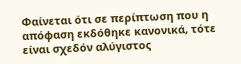Φαίνεται ότι σε περίπτωση που η απόφαση εκδόθηκε κανονικά, τότε είναι σχεδόν αλύγιστος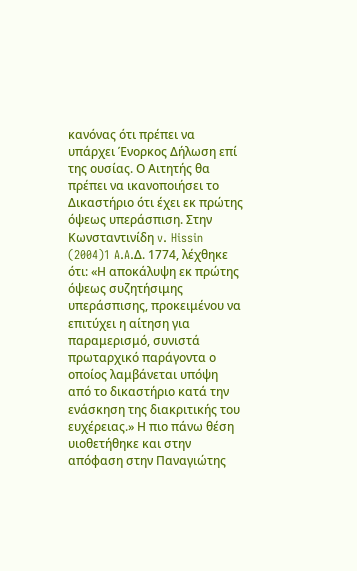κανόνας ότι πρέπει να υπάρχει Ένορκος Δήλωση επί της ουσίας. Ο Αιτητής θα πρέπει να ικανοποιήσει το Δικαστήριο ότι έχει εκ πρώτης όψεως υπεράσπιση. Στην Κωνσταντινίδη v. Hissin
(2004)1 A.A.Δ. 1774, λέχθηκε ότι: «Η αποκάλυψη εκ πρώτης όψεως συζητήσιμης υπεράσπισης, προκειμένου να επιτύχει η αίτηση για παραμερισμό, συνιστά πρωταρχικό παράγοντα ο οποίος λαμβάνεται υπόψη από το δικαστήριο κατά την ενάσκηση της διακριτικής του ευχέρειας.» Η πιο πάνω θέση υιοθετήθηκε και στην απόφαση στην Παναγιώτης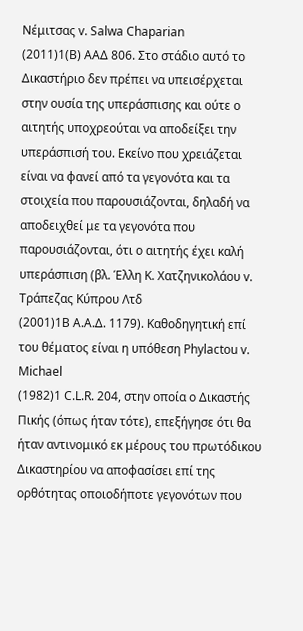Νέμιτσας v. Salwa Chaparian
(2011)1(Β) ΑΑΔ 806. Στο στάδιο αυτό το Δικαστήριο δεν πρέπει να υπεισέρχεται στην ουσία της υπεράσπισης και ούτε ο αιτητής υποχρεούται να αποδείξει την υπεράσπισή του. Εκείνο που χρειάζεται είναι να φανεί από τα γεγονότα και τα στοιχεία που παρουσιάζονται, δηλαδή να αποδειχθεί με τα γεγονότα που παρουσιάζονται, ότι ο αιτητής έχει καλή υπεράσπιση (βλ. Έλλη Κ. Χατζηνικολάου v. Τράπεζας Κύπρου Λτδ
(2001)1Β Α.Α.Δ. 1179). Καθοδηγητική επί του θέματος είναι η υπόθεση Phylactou v. Michael
(1982)1 C.L.R. 204, στην οποία ο Δικαστής Πικής (όπως ήταν τότε), επεξήγησε ότι θα ήταν αντινομικό εκ μέρους του πρωτόδικου Δικαστηρίου να αποφασίσει επί της ορθότητας οποιοδήποτε γεγονότων που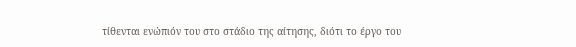τίθενται ενώπιόν του στο στάδιο της αίτησης, διότι το έργο του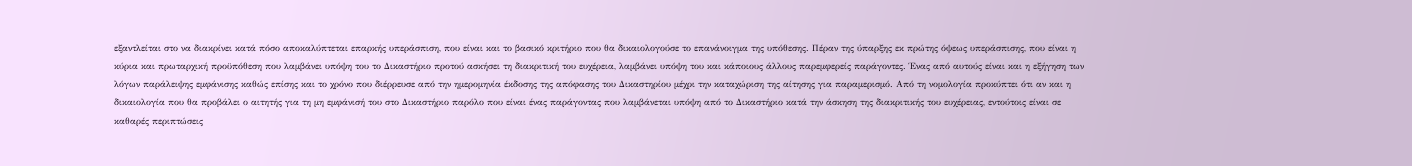εξαντλείται στο να διακρίνει κατά πόσο αποκαλύπτεται επαρκής υπεράσπιση, που είναι και το βασικό κριτήριο που θα δικαιολογούσε το επανάνοιγμα της υπόθεσης. Πέραν της ύπαρξης εκ πρώτης όψεως υπεράσπισης, που είναι η κύρια και πρωταρχική προϋπόθεση που λαμβάνει υπόψη του το Δικαστήριο προτού ασκήσει τη διακριτική του ευχέρεια, λαμβάνει υπόψη του και κάποιους άλλους παρεμφερείς παράγοντες. Ένας από αυτούς είναι και η εξήγηση των λόγων παράλειψης εμφάνισης καθώς επίσης και το χρόνο που διέρρευσε από την ημερομηνία έκδοσης της απόφασης του Δικαστηρίου μέχρι την καταχώριση της αίτησης για παραμερισμό. Από τη νομολογία προκύπτει ότι αν και η δικαιολογία που θα προβάλει ο αιτητής για τη μη εμφάνισή του στο Δικαστήριο παρόλο που είναι ένας παράγοντας που λαμβάνεται υπόψη από το Δικαστήριο κατά την άσκηση της διακριτικής του ευχέρειας, εντούτοις είναι σε καθαρές περιπτώσεις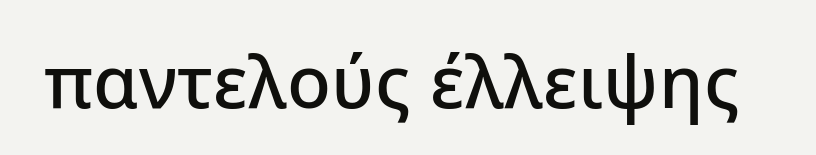παντελούς έλλειψης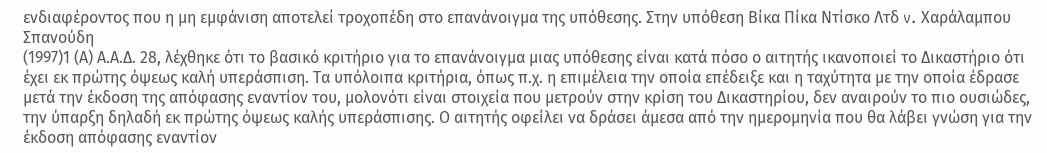ενδιαφέροντος που η μη εμφάνιση αποτελεί τροχοπέδη στο επανάνοιγμα της υπόθεσης. Στην υπόθεση Βίκα Πίκα Ντίσκο Λτδ v. Χαράλαμπου Σπανούδη
(1997)1 (Α) Α.Α.Δ. 28, λέχθηκε ότι το βασικό κριτήριο για το επανάνοιγμα μιας υπόθεσης είναι κατά πόσο ο αιτητής ικανοποιεί το Δικαστήριο ότι έχει εκ πρώτης όψεως καλή υπεράσπιση. Τα υπόλοιπα κριτήρια, όπως π.χ. η επιμέλεια την οποία επέδειξε και η ταχύτητα με την οποία έδρασε μετά την έκδοση της απόφασης εναντίον του, μολονότι είναι στοιχεία που μετρούν στην κρίση του Δικαστηρίου, δεν αναιρούν το πιο ουσιώδες, την ύπαρξη δηλαδή εκ πρώτης όψεως καλής υπεράσπισης. Ο αιτητής οφείλει να δράσει άμεσα από την ημερομηνία που θα λάβει γνώση για την έκδοση απόφασης εναντίον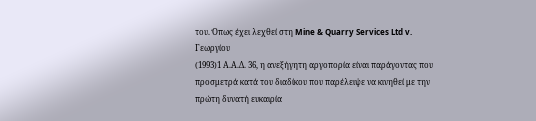του. Όπως έχει λεχθεί στη Mine & Quarry Services Ltd v. Γεωργίου
(1993)1 Α.Α.Δ. 36, η ανεξήγητη αργοπορία είναι παράγοντας που προσμετρά κατά του διαδίκου που παρέλειψε να κινηθεί με την πρώτη δυνατή ευκαιρία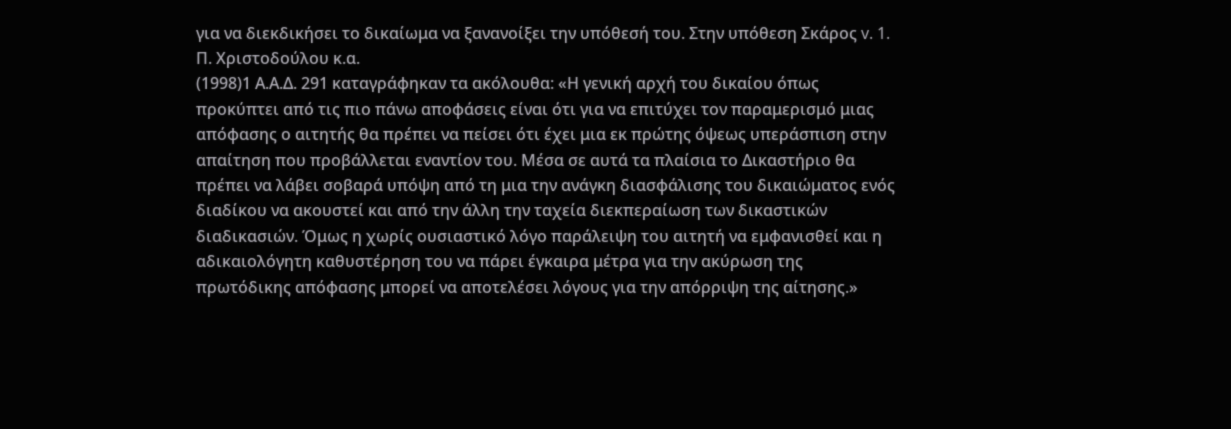για να διεκδικήσει το δικαίωμα να ξανανοίξει την υπόθεσή του. Στην υπόθεση Σκάρος v. 1. Π. Χριστοδούλου κ.α.
(1998)1 Α.Α.Δ. 291 καταγράφηκαν τα ακόλουθα: «Η γενική αρχή του δικαίου όπως προκύπτει από τις πιο πάνω αποφάσεις είναι ότι για να επιτύχει τον παραμερισμό μιας απόφασης ο αιτητής θα πρέπει να πείσει ότι έχει μια εκ πρώτης όψεως υπεράσπιση στην απαίτηση που προβάλλεται εναντίον του. Μέσα σε αυτά τα πλαίσια το Δικαστήριο θα πρέπει να λάβει σοβαρά υπόψη από τη μια την ανάγκη διασφάλισης του δικαιώματος ενός διαδίκου να ακουστεί και από την άλλη την ταχεία διεκπεραίωση των δικαστικών διαδικασιών. Όμως η χωρίς ουσιαστικό λόγο παράλειψη του αιτητή να εμφανισθεί και η αδικαιολόγητη καθυστέρηση του να πάρει έγκαιρα μέτρα για την ακύρωση της πρωτόδικης απόφασης μπορεί να αποτελέσει λόγους για την απόρριψη της αίτησης.»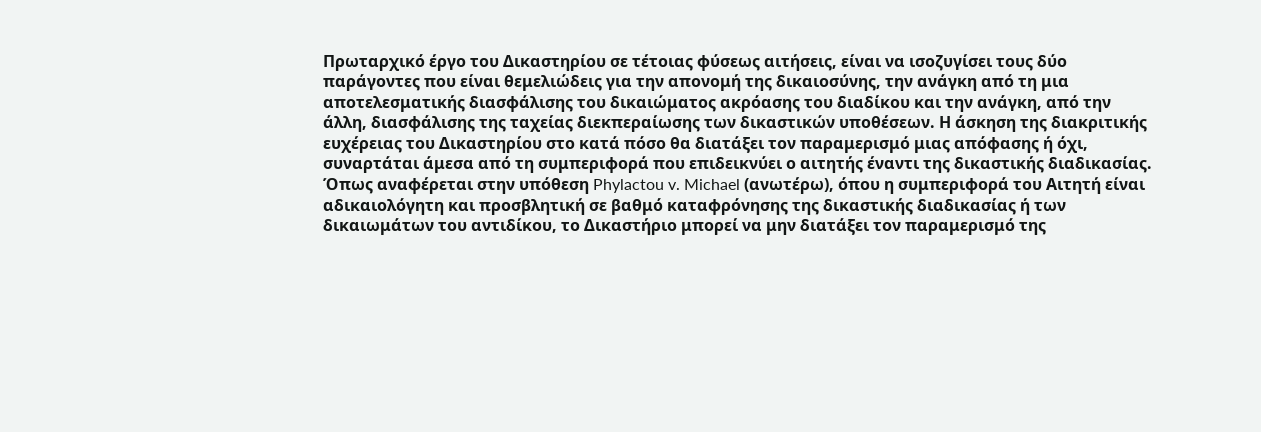Πρωταρχικό έργο του Δικαστηρίου σε τέτοιας φύσεως αιτήσεις, είναι να ισοζυγίσει τους δύο παράγοντες που είναι θεμελιώδεις για την απονομή της δικαιοσύνης, την ανάγκη από τη μια αποτελεσματικής διασφάλισης του δικαιώματος ακρόασης του διαδίκου και την ανάγκη, από την άλλη, διασφάλισης της ταχείας διεκπεραίωσης των δικαστικών υποθέσεων. Η άσκηση της διακριτικής ευχέρειας του Δικαστηρίου στο κατά πόσο θα διατάξει τον παραμερισμό μιας απόφασης ή όχι, συναρτάται άμεσα από τη συμπεριφορά που επιδεικνύει ο αιτητής έναντι της δικαστικής διαδικασίας. Όπως αναφέρεται στην υπόθεση Phylactou v. Michael (ανωτέρω), όπου η συμπεριφορά του Αιτητή είναι αδικαιολόγητη και προσβλητική σε βαθμό καταφρόνησης της δικαστικής διαδικασίας ή των δικαιωμάτων του αντιδίκου, το Δικαστήριο μπορεί να μην διατάξει τον παραμερισμό της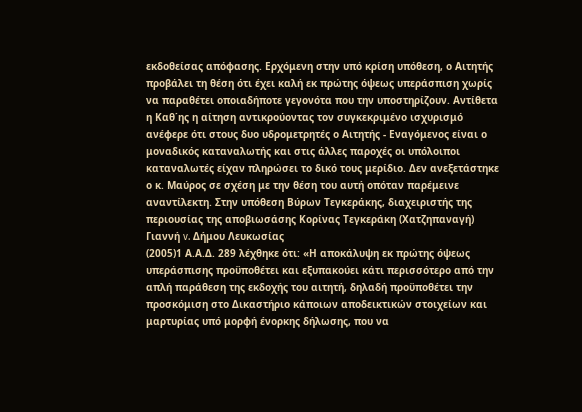εκδοθείσας απόφασης. Ερχόμενη στην υπό κρίση υπόθεση, ο Αιτητής προβάλει τη θέση ότι έχει καλή εκ πρώτης όψεως υπεράσπιση χωρίς να παραθέτει οποιαδήποτε γεγονότα που την υποστηρίζουν. Αντίθετα η Καθ΄ης η αίτηση αντικρούοντας τον συγκεκριμένο ισχυρισμό ανέφερε ότι στους δυο υδρομετρητές ο Αιτητής - Εναγόμενος είναι ο μοναδικός καταναλωτής και στις άλλες παροχές οι υπόλοιποι καταναλωτές είχαν πληρώσει το δικό τους μερίδιο. Δεν ανεξετάστηκε ο κ. Μαύρος σε σχέση με την θέση του αυτή οπόταν παρέμεινε αναντίλεκτη. Στην υπόθεση Βύρων Τεγκεράκης, διαχειριστής της περιουσίας της αποβιωσάσης Κορίνας Τεγκεράκη (Χατζηπαναγή) Γιαννή v. Δήμου Λευκωσίας
(2005)1 Α.Α.Δ. 289 λέχθηκε ότι: «Η αποκάλυψη εκ πρώτης όψεως υπεράσπισης προϋποθέτει και εξυπακούει κάτι περισσότερο από την απλή παράθεση της εκδοχής του αιτητή, δηλαδή προϋποθέτει την προσκόμιση στο Δικαστήριο κάποιων αποδεικτικών στοιχείων και μαρτυρίας υπό μορφή ένορκης δήλωσης, που να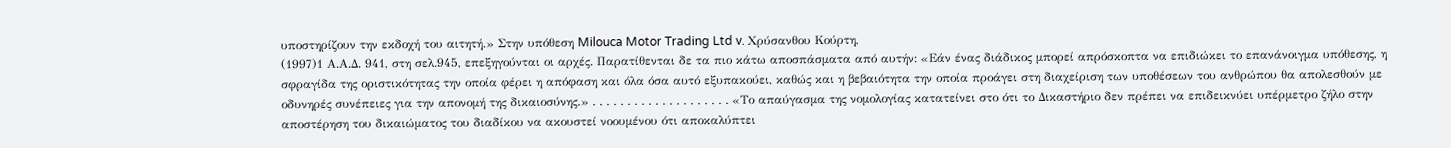υποστηρίζουν την εκδοχή του αιτητή.» Στην υπόθεση Milouca Motor Trading Ltd v. Χρύσανθου Κούρτη,
(1997)1 Α.Α.Δ. 941, στη σελ.945, επεξηγούνται οι αρχές. Παρατίθενται δε τα πιο κάτω αποσπάσματα από αυτήν: «Εάν ένας διάδικος μπορεί απρόσκοπτα να επιδιώκει το επανάνοιγμα υπόθεσης, η σφραγίδα της οριστικότητας την οποία φέρει η απόφαση και όλα όσα αυτό εξυπακούει, καθώς και η βεβαιότητα την οποία προάγει στη διαχείριση των υποθέσεων του ανθρώπου θα απολεσθούν με οδυνηρές συνέπειες για την απονομή της δικαιοσύνης.» . . . . . . . . . . . . . . . . . . . . «Το απαύγασμα της νομολογίας κατατείνει στο ότι το Δικαστήριο δεν πρέπει να επιδεικνύει υπέρμετρο ζήλο στην αποστέρηση του δικαιώματος του διαδίκου να ακουστεί νοουμένου ότι αποκαλύπτει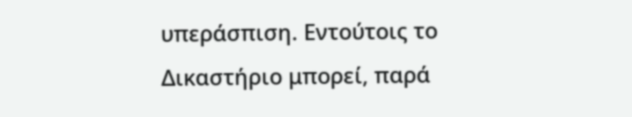υπεράσπιση. Εντούτοις το Δικαστήριο μπορεί, παρά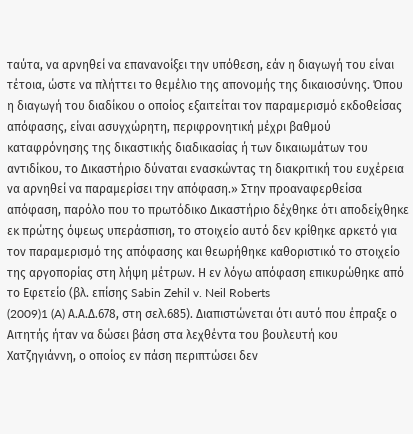ταύτα, να αρνηθεί να επανανοίξει την υπόθεση, εάν η διαγωγή του είναι τέτοια, ώστε να πλήττει το θεμέλιο της απονομής της δικαιοσύνης. Όπου η διαγωγή του διαδίκου ο οποίος εξαιτείται τον παραμερισμό εκδοθείσας απόφασης, είναι ασυγχώρητη, περιφρονητική μέχρι βαθμού καταφρόνησης της δικαστικής διαδικασίας ή των δικαιωμάτων του αντιδίκου, το Δικαστήριο δύναται ενασκώντας τη διακριτική του ευχέρεια να αρνηθεί να παραμερίσει την απόφαση.» Στην προαναφερθείσα απόφαση, παρόλο που το πρωτόδικο Δικαστήριο δέχθηκε ότι αποδείχθηκε εκ πρώτης όψεως υπεράσπιση, το στοιχείο αυτό δεν κρίθηκε αρκετό για τον παραμερισμό της απόφασης και θεωρήθηκε καθοριστικό το στοιχείο της αργοπορίας στη λήψη μέτρων. Η εν λόγω απόφαση επικυρώθηκε από το Εφετείο (βλ. επίσης Sabin Zehil v. Neil Roberts
(2009)1 (A) Α.Α.Δ.678, στη σελ.685). Διαπιστώνεται ότι αυτό που έπραξε ο Αιτητής ήταν να δώσει βάση στα λεχθέντα του βουλευτή κου Χατζηγιάννη, ο οποίος εν πάση περιπτώσει δεν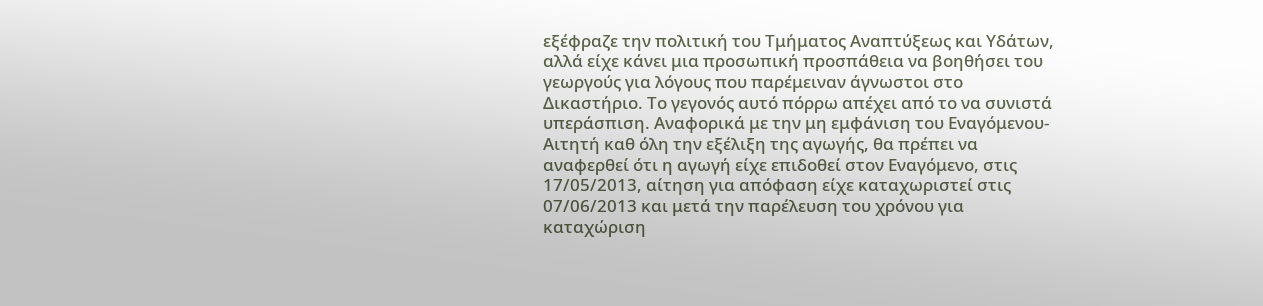εξέφραζε την πολιτική του Τμήματος Αναπτύξεως και Υδάτων, αλλά είχε κάνει μια προσωπική προσπάθεια να βοηθήσει του γεωργούς για λόγους που παρέμειναν άγνωστοι στο Δικαστήριο. Το γεγονός αυτό πόρρω απέχει από το να συνιστά υπεράσπιση. Αναφορικά με την μη εμφάνιση του Εναγόμενου- Αιτητή καθ όλη την εξέλιξη της αγωγής, θα πρέπει να αναφερθεί ότι η αγωγή είχε επιδοθεί στον Εναγόμενο, στις 17/05/2013, αίτηση για απόφαση είχε καταχωριστεί στις 07/06/2013 και μετά την παρέλευση του χρόνου για καταχώριση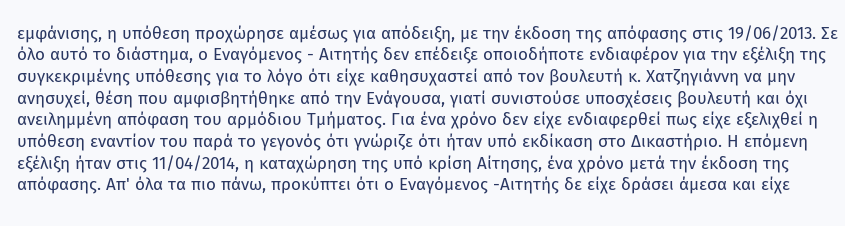εμφάνισης, η υπόθεση προχώρησε αμέσως για απόδειξη, με την έκδοση της απόφασης στις 19/06/2013. Σε όλο αυτό το διάστημα, ο Εναγόμενος - Αιτητής δεν επέδειξε οποιοδήποτε ενδιαφέρον για την εξέλιξη της συγκεκριμένης υπόθεσης για το λόγο ότι είχε καθησυχαστεί από τον βουλευτή κ. Χατζηγιάννη να μην ανησυχεί, θέση που αμφισβητήθηκε από την Ενάγουσα, γιατί συνιστούσε υποσχέσεις βουλευτή και όχι ανειλημμένη απόφαση του αρμόδιου Τμήματος. Για ένα χρόνο δεν είχε ενδιαφερθεί πως είχε εξελιχθεί η υπόθεση εναντίον του παρά το γεγονός ότι γνώριζε ότι ήταν υπό εκδίκαση στο Δικαστήριο. Η επόμενη εξέλιξη ήταν στις 11/04/2014, η καταχώρηση της υπό κρίση Αίτησης, ένα χρόνο μετά την έκδοση της απόφασης. Απ' όλα τα πιο πάνω, προκύπτει ότι ο Εναγόμενος -Αιτητής δε είχε δράσει άμεσα και είχε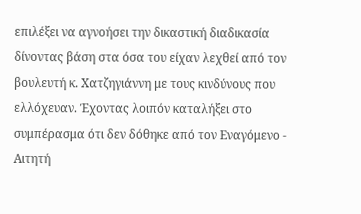επιλέξει να αγνοήσει την δικαστική διαδικασία δίνοντας βάση στα όσα του είχαν λεχθεί από τον βουλευτή κ. Χατζηγιάννη με τους κινδύνους που ελλόχευαν. Έχοντας λοιπόν καταλήξει στο συμπέρασμα ότι δεν δόθηκε από τον Εναγόμενο - Αιτητή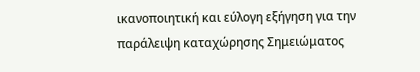ικανοποιητική και εύλογη εξήγηση για την παράλειψη καταχώρησης Σημειώματος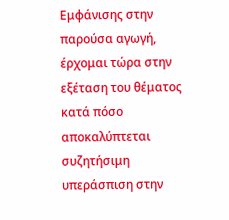Εμφάνισης στην παρούσα αγωγή, έρχομαι τώρα στην εξέταση του θέματος κατά πόσο αποκαλύπτεται συζητήσιμη υπεράσπιση στην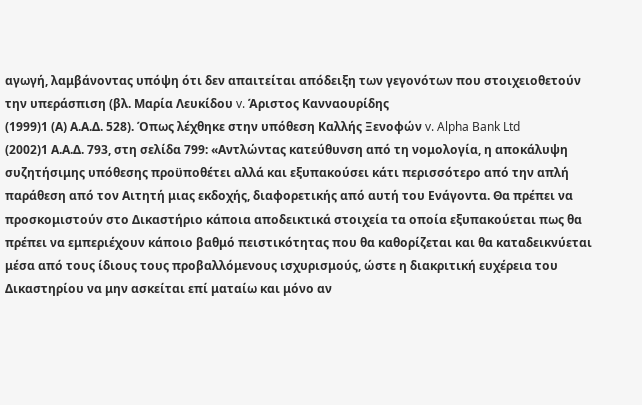αγωγή, λαμβάνοντας υπόψη ότι δεν απαιτείται απόδειξη των γεγονότων που στοιχειοθετούν την υπεράσπιση (βλ. Μαρία Λευκίδου v. Άριστος Κανναουρίδης
(1999)1 (Α) Α.Α.Δ. 528). Όπως λέχθηκε στην υπόθεση Καλλής Ξενοφών v. Alpha Bank Ltd
(2002)1 Α.Α.Δ. 793, στη σελίδα 799: «Αντλώντας κατεύθυνση από τη νομολογία, η αποκάλυψη συζητήσιμης υπόθεσης προϋποθέτει αλλά και εξυπακούσει κάτι περισσότερο από την απλή παράθεση από τον Αιτητή μιας εκδοχής, διαφορετικής από αυτή του Ενάγοντα. Θα πρέπει να προσκομιστούν στο Δικαστήριο κάποια αποδεικτικά στοιχεία τα οποία εξυπακούεται πως θα πρέπει να εμπεριέχουν κάποιο βαθμό πειστικότητας που θα καθορίζεται και θα καταδεικνύεται μέσα από τους ίδιους τους προβαλλόμενους ισχυρισμούς, ώστε η διακριτική ευχέρεια του Δικαστηρίου να μην ασκείται επί ματαίω και μόνο αν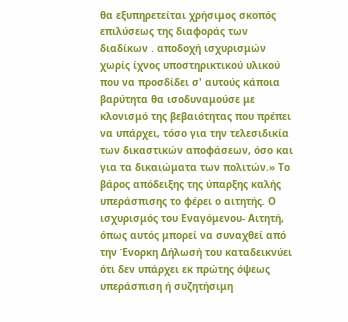θα εξυπηρετείται χρήσιμος σκοπός επιλύσεως της διαφοράς των διαδίκων . αποδοχή ισχυρισμών χωρίς ίχνος υποστηρικτικού υλικού που να προσδίδει σ' αυτούς κάποια βαρύτητα θα ισοδυναμούσε με κλονισμό της βεβαιότητας που πρέπει να υπάρχει, τόσο για την τελεσιδικία των δικαστικών αποφάσεων, όσο και για τα δικαιώματα των πολιτών.» Το βάρος απόδειξης της ύπαρξης καλής υπεράσπισης το φέρει ο αιτητής. Ο ισχυρισμός του Εναγόμενου- Αιτητή, όπως αυτός μπορεί να συναχθεί από την Ένορκη Δήλωσή του καταδεικνύει ότι δεν υπάρχει εκ πρώτης όψεως υπεράσπιση ή συζητήσιμη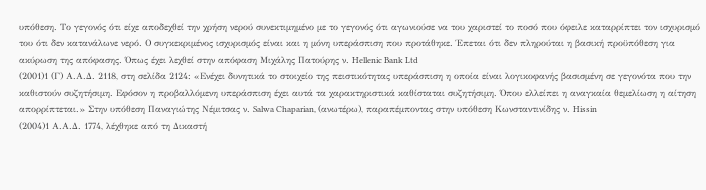υπόθεση. Το γεγονός ότι είχε αποδεχθεί την χρήση νερού συνεκτιμημένο με το γεγονός ότι αγωνιούσε να του χαριστεί το ποσό που όφειλε καταρρίπτει τον ισχυρισμό του ότι δεν κατανάλωνε νερό. Ο συγκεκριμένος ισχυρισμός είναι και η μόνη υπεράσπιση που προτάθηκε. Έπεται ότι δεν πληρούται η βασική προϋπόθεση για ακύρωση της απόφασης. Όπως έχει λεχθεί στην απόφαση Μιχάλης Πατούρης ν. Hellenic Bank Ltd
(2001)1 (Γ) Α.Α.Δ. 2118, στη σελίδα 2124: «Ενέχει δυνητικά το στοιχείο της πειστικότητας υπεράσπιση η οποία είναι λογικοφανής βασισμένη σε γεγονότα που την καθιστούν συζητήσιμη. Εφόσον η προβαλλόμενη υπεράσπιση έχει αυτά τα χαρακτηριστικά καθίσταται συζητήσιμη. Όπου ελλείπει η αναγκαία θεμελίωση η αίτηση απορρίπτεται.» Στην υπόθεση Παναγιώτης Νέμιτσας ν. Salwa Chaparian, (ανωτέρω), παραπέμποντας στην υπόθεση Κωνσταντινίδης ν. Hissin
(2004)1 Α.Α.Δ. 1774, λέχθηκε από τη Δικαστή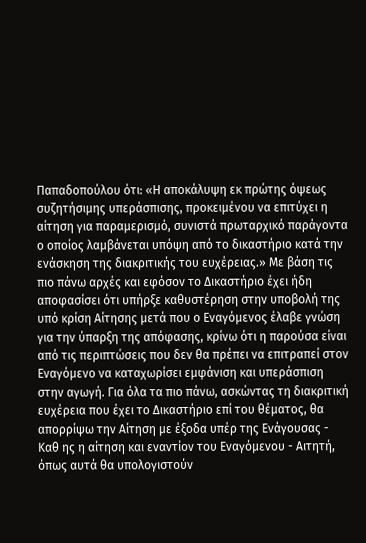Παπαδοπούλου ότι: «Η αποκάλυψη εκ πρώτης όψεως συζητήσιμης υπεράσπισης, προκειμένου να επιτύχει η αίτηση για παραμερισμό, συνιστά πρωταρχικό παράγοντα ο οποίος λαμβάνεται υπόψη από το δικαστήριο κατά την ενάσκηση της διακριτικής του ευχέρειας.» Με βάση τις πιο πάνω αρχές και εφόσον το Δικαστήριο έχει ήδη αποφασίσει ότι υπήρξε καθυστέρηση στην υποβολή της υπό κρίση Αίτησης μετά που ο Εναγόμενος έλαβε γνώση για την ύπαρξη της απόφασης, κρίνω ότι η παρούσα είναι από τις περιπτώσεις που δεν θα πρέπει να επιτραπεί στον Εναγόμενο να καταχωρίσει εμφάνιση και υπεράσπιση στην αγωγή. Για όλα τα πιο πάνω, ασκώντας τη διακριτική ευχέρεια που έχει το Δικαστήριο επί του θέματος, θα απορρίψω την Αίτηση με έξοδα υπέρ της Ενάγουσας - Καθ ης η αίτηση και εναντίον του Εναγόμενου - Αιτητή, όπως αυτά θα υπολογιστούν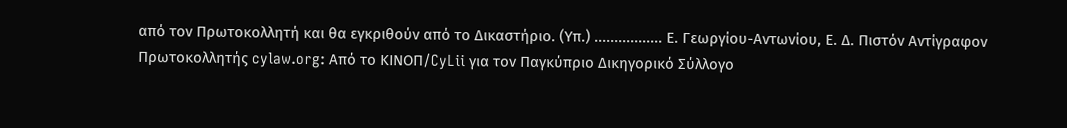από τον Πρωτοκολλητή και θα εγκριθούν από το Δικαστήριο. (Υπ.) ................. Ε. Γεωργίου-Αντωνίου, Ε. Δ. Πιστόν Αντίγραφον Πρωτοκολλητής cylaw.org: Από το ΚΙΝOΠ/CyLii για τον Παγκύπριο Δικηγορικό Σύλλογο